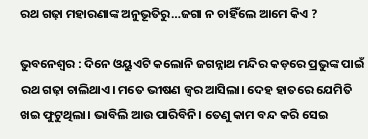ରଥ ଗଢ଼ା ମହାରଣାଙ୍କ ଅନୁଭୂତିରୁ…ଜଗା ନ ଚାହିଁଲେ ଆମେ କିଏ ?

ଭୁବନେଶ୍ୱର : ଦିନେ ଓୟୁଏଟି କଲୋନି ଜଗନ୍ନାଥ ମନ୍ଦିର କଡ଼ରେ ପ୍ରଭୁଙ୍କ ପାଇଁ ରଥ ଗଢ଼ା ଚାଲିଥାଏ। ମତେ ଭୀଷଣ ଜ୍ୱର ଆସିଲା। ଦେହ ହାତରେ ଯେମିତି ଖଇ ଫୁଟୁଥିଲା। ଭାବିଲି ଆଉ ପାରିବିନି। ତେଣୁ କାମ ବନ୍ଦ କରି ସେଇ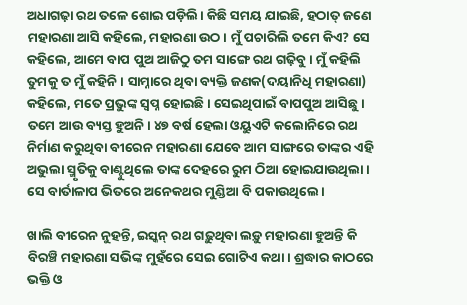ଅଧାଗଢ଼ା ରଥ ତଳେ ଶୋଇ ପଡ଼ିଲି। କିଛି ସମୟ ଯାଇଛି, ହଠାତ୍‌ ଜଣେ ମହାରଣା ଆସି କହିଲେ, ମହାରଣା ଉଠ। ମୁଁ ପଚାରିଲି ତମେ କିଏ? ସେ କହିଲେ, ଆମେ ବାପ ପୁଅ ଆଜିଠୁ ତମ ସାଙ୍ଗେ ରଥ ଗଢ଼ିବୁ। ମୁଁ କହିଲି ତୁମକୁ ତ ମୁଁ କହିନି। ସାମ୍ନାରେ ଥିବା ବ୍ୟକ୍ତି ଜଣକ(ଦୟାନିଧି ମହାରଣା) କହିଲେ, ମତେ ପ୍ରଭୁଙ୍କ ସ୍ୱପ୍ନ ହୋଇଛି। ସେଇଥିପାଇଁ ବାପପୁଅ ଆସିଛୁ। ତମେ ଆଉ ବ୍ୟସ୍ତ ହୁଅନି। ୪୭ ବର୍ଷ ହେଲା ଓୟୁଏଟି କଲୋନିରେ ରଥ ନିର୍ମାଣ କରୁଥିବା ବୀରେନ ମହାରଣା ଯେବେ ଆମ ସାଙ୍ଗରେ ତାଙ୍କର ଏହି ଅଭୁଲା ସ୍ମୃତିକୁ ବାଣ୍ଟୁଥିଲେ ତାଙ୍କ ଦେହରେ ରୁମ ଠିଆ ହୋଇଯାଉଥିଲା। ସେ ବାର୍ତାଳାପ ଭିତରେ ଅନେକଥର ମୁଣ୍ଡିଆ ବି ପକାଉଥିଲେ।

ଖାଲି ବୀରେନ ନୁହନ୍ତି, ଇସ୍କନ୍‌ ରଥ ଗଢ଼ୁଥିବା ଲଡ଼ୁ ମହାରଣା ହୁଅନ୍ତି କି ବିରଞ୍ଚି ମହାରଣା ସଭିଙ୍କ ମୁହଁରେ ସେଇ ଗୋଟିଏ କଥା। ଶ୍ରଦ୍ଧାର କାଠରେ ଭକ୍ତି ଓ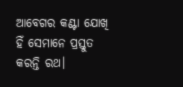ଆବେଗର କଣ୍ଟା ଯୋଖି ହିଁ ସେମାନେ ପ୍ରସ୍ତୁତ କରନ୍ତି ରଥ।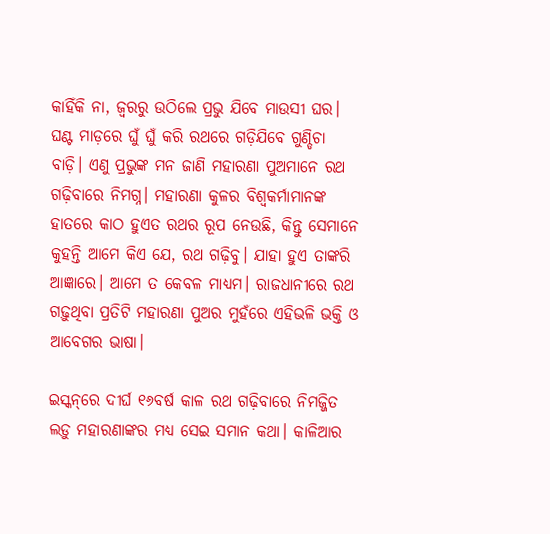କାହିଁକି ନା, ଜ୍ୱରରୁ ଉଠିଲେ ପ୍ରଭୁ ଯିବେ ମାଉସୀ ଘର। ଘଣ୍ଟ ମାଡ଼ରେ ଘୁଁ ଘୁଁ କରି ରଥରେ ଗଡ଼ିଯିବେ ଗୁଣ୍ଡିଚା ବାଡ଼ି। ଏଣୁ ପ୍ରଭୁଙ୍କ ମନ ଜାଣି ମହାରଣା ପୁଅମାନେ ରଥ ଗଢ଼ିବାରେ ନିମଗ୍ନ। ମହାରଣା କୁଳର ବିଶ୍ୱକର୍ମାମାନଙ୍କ ହାତରେ କାଠ ହୁଏତ ରଥର ରୂପ ନେଉଛି, କିନ୍ତୁ ସେମାନେ କୁହନ୍ତି ଆମେ କିଏ ଯେ, ରଥ ଗଢ଼ିବୁ। ଯାହା ହୁଏ ତାଙ୍କରି ଆଜ୍ଞାରେ। ଆମେ ତ କେବଳ ମାଧ୍ୟମ। ରାଜଧାନୀରେ ରଥ ଗଢ଼ୁଥିବା ପ୍ରତିଟି ମହାରଣା ପୁଅର ମୁହଁରେ ଏହିଭଳି ଭକ୍ତି ଓ ଆବେଗର ଭାଷା।

ଇସ୍କନ୍‌ରେ ଦୀର୍ଘ ୧୬ବର୍ଷ କାଳ ରଥ ଗଢ଼ିବାରେ ନିମଜ୍ଜିତ ଲଡ଼ୁ ମହାରଣାଙ୍କର ମଧ୍ୟ ସେଇ ସମାନ କଥା। କାଳିଆର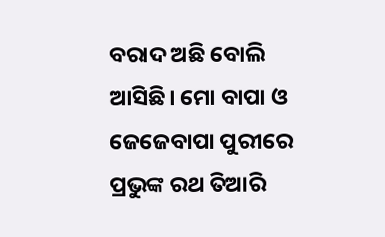ବରାଦ ଅଛି ବୋଲି ଆସିଛି। ମୋ ବାପା ଓ ଜେଜେବାପା ପୁରୀରେ ପ୍ରଭୁଙ୍କ ରଥ ତିଆରି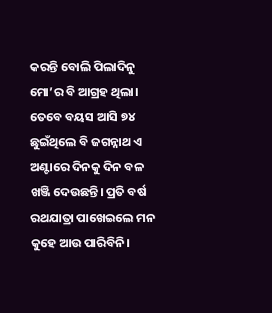କରନ୍ତି ବୋଲି ପିଲାଦିନୁ ମୋ’ର ବି ଆଗ୍ରହ ଥିଲା। ତେବେ ବୟସ ଆସି ୭୪ ଛୁଇଁଥିଲେ ବି ଜଗନ୍ନାଥ ଏ ଅଣ୍ଟାରେ ଦିନକୁ ଦିନ ବଳ ଖଞ୍ଜି ଦେଉଛନ୍ତି। ପ୍ରତି ବର୍ଷ ରଥଯାତ୍ରା ପାଖେଇଲେ ମନ କୁହେ ଆଉ ପାରିବିନି।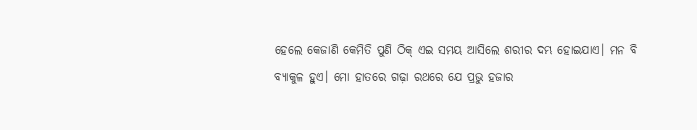ହେଲେ କେଜାଣି କେମିତି ପୁଣି ଠିକ୍‌ ଏଇ ସମୟ ଆସିଲେ ଶରୀର ଦମ୍ଭ ହୋଇଯାଏ। ମନ ବି ବ୍ୟାକୁଳ ହୁଏ। ମୋ ହାତରେ ଗଢ଼ା ରଥରେ ଯେ ପ୍ରଭୁ ହଜାର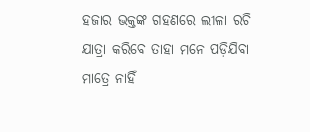ହଜାର ଭକ୍ତଙ୍କ ଗହଣରେ ଲୀଳା ରଚି ଯାତ୍ରା କରିବେ ତାହା ମନେ ପଡ଼ିଯିବା ମାତ୍ରେ ନାହିଁ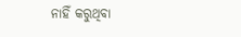ନାହିଁ କରୁଥିବା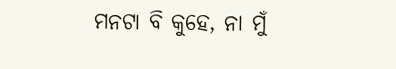ମନଟା ବି କୁହେ, ନା ମୁଁ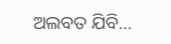ଅଲବତ ଯିବି…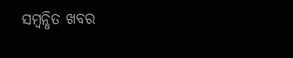ସମ୍ବନ୍ଧିତ ଖବର